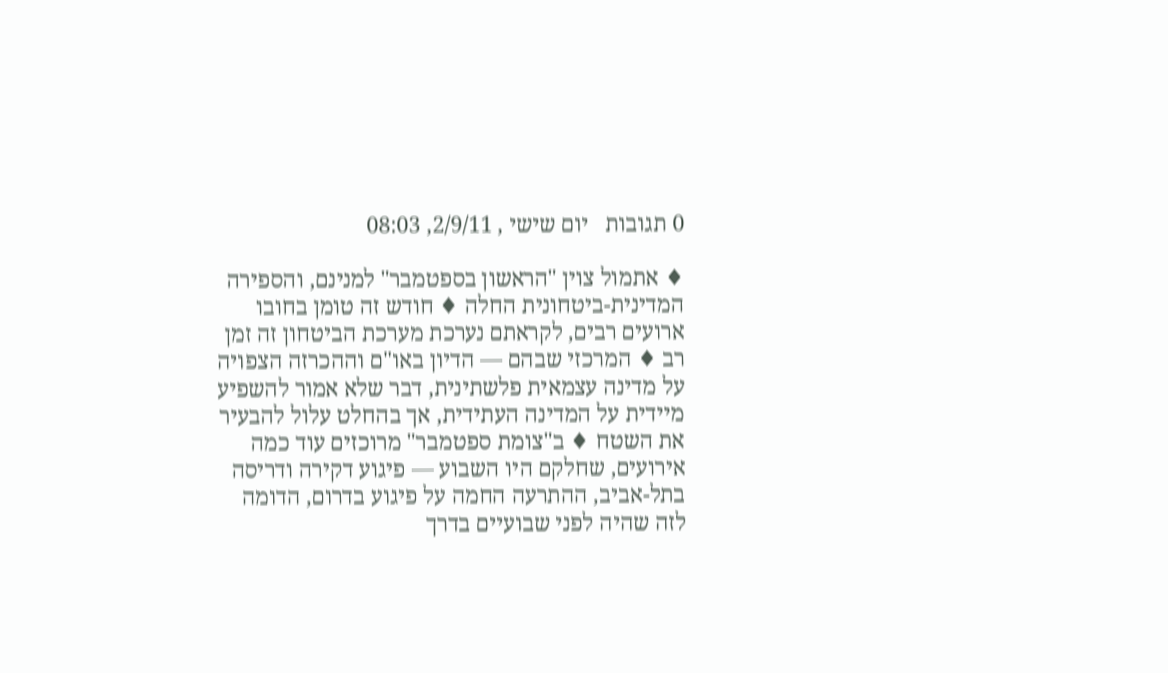0 תגובות   יום שישי , 2/9/11, 08:03

♦ אתמול צוין "הראשון בספטמבר" למנינם, והספירה המדינית-ביטחונית החלה ♦ חודש זה טומן בחובו ארועים רבים, לקראתם נערכת מערכת הביטחון זה זמן רב ♦ המרכזי שבהם — הדיון באו"ם וההכרזה הצפויה על מדינה עצמאית פלשתינית, דבר שלא אמור להשפיע מיידית על המדינה העתידית, אך בהחלט עלול להבעיר את השטח ♦ ב"צומת ספטמבר" מרוכזים עוד כמה אירועים, שחלקם היו השבוע — פיגוע דקירה ודריסה בתל-אביב, ההתרעה החמה על פיגוע בדרום, הדומה לזה שהיה לפני שבועיים בדרך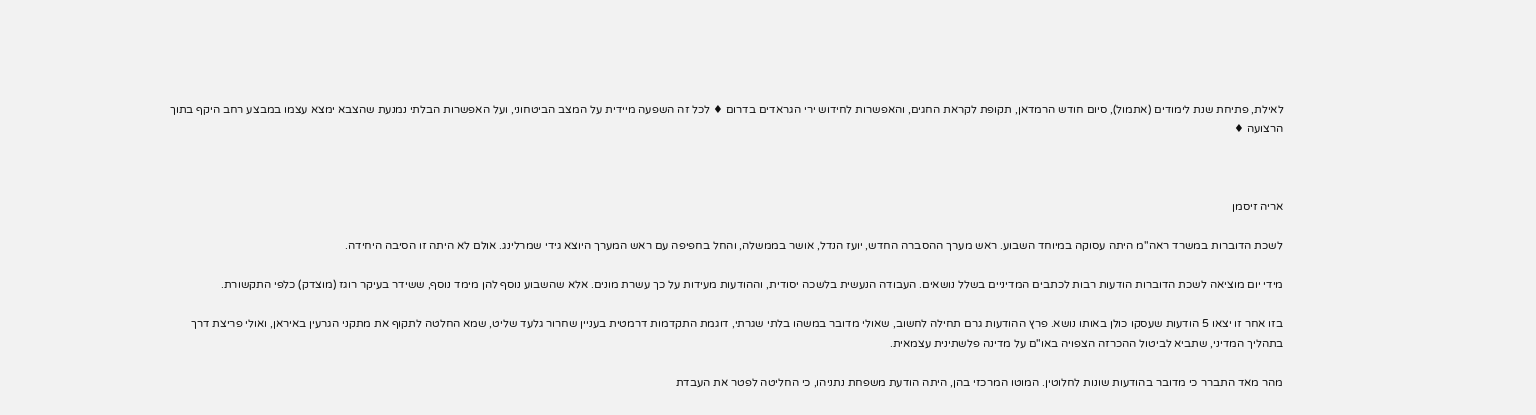לאילת, פתיחת שנת לימודים (אתמול), סיום חודש הרמדאן, תקופת לקראת החגים, והאפשרות לחידוש ירי הגראדים בדרום ♦ לכל זה השפעה מיידית על המצב הביטחוני, ועל האפשרות הבלתי נמנעת שהצבא ימצא עצמו במבצע רחב היקף בתוך הרצועה ♦



אריה זיסמן

לשכת הדוברות במשרד ראה"מ היתה עסוקה במיוחד השבוע. ראש מערך ההסברה החדש, יועז הנדל, אושר בממשלה, והחל בחפיפה עם ראש המערך היוצא גידי שמרלינג. אולם לא היתה זו הסיבה היחידה.

מידי יום מוציאה לשכת הדוברות הודעות רבות לכתבים המדיניים בשלל נושאים. העבודה הנעשית בלשכה יסודית, וההודעות מעידות על כך עשרת מונים. אלא שהשבוע נוסף להן מימד נוסף, ששידר בעיקר רוגז (מוצדק) כלפי התקשורת.

בזו אחר זו יצאו 5 הודעות שעסקו כולן באותו נושא. פרץ ההודעות גרם תחילה לחשוב, שאולי מדובר במשהו בלתי שגרתי, דוגמת התקדמות דרמטית בעניין שחרור גלעד שליט, שמא החלטה לתקוף את מתקני הגרעין באיראן, ואולי פריצת דרך בתהליך המדיני, שתביא לביטול ההכרזה הצפויה באו"ם על מדינה פלשתינית עצמאית.

מהר מאד התברר כי מדובר בהודעות שונות לחלוטין. המוטו המרכזי בהן, היתה הודעת משפחת נתניהו, כי החליטה לפטר את העבדת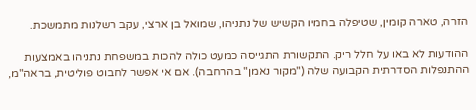הזרה, טארה קומין, שטיפלה בחמיו הקשיש של נתניהו, שמואל בן ארצי, עקב רשלנות מתמשכת.

ההודעות לא באו על חלל ריק. התקשורת התגייסה כמעט כולה להכות במשפחת נתניהו באמצעות ההתנפלות הסדרתית הקבועה שלה ("מקור נאמן" בהרחבה). אם אי אפשר לחבוט פוליטית, בראה"מ,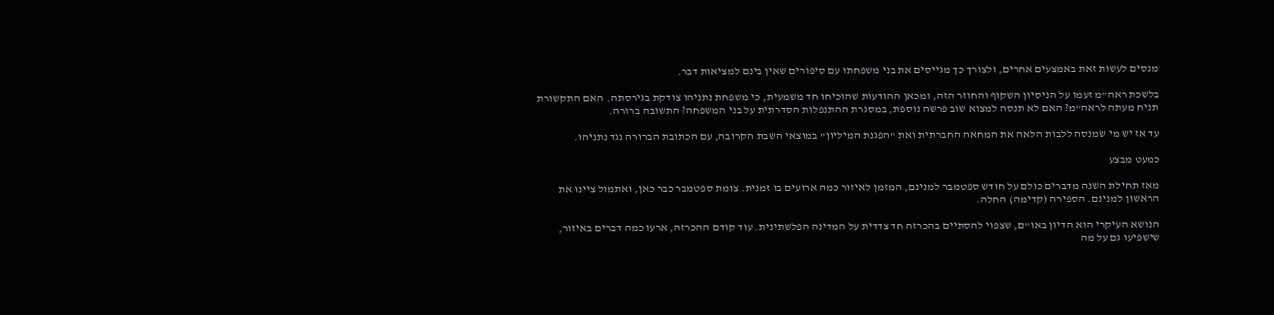מנסים לעשות זאת באמצעים אחרים, ולצורך כך מגייסים את בני משפחתו עם סיפורים שאין בינם למציאות דבר.

בלשכת ראה"מ זעמו על הניסיון השקוף והחוזר הזה, ומכאן ההודעות שהוכיחו חד משמעית, כי משפחת נתניהו צודקת בגירסתה. האם התקשורת תניח מעתה לראה"מ? האם לא תנסה למצוא שוב פרשה נוספת, במסגרת ההתנפלות הסדרתית על בני המשפחה? התשובה ברורה.

עד אז יש מי שמנסה ללבות הלאה את המחאה החברתית ואת "הפגנת המיליון" במוצאי השבת הקרובה, עם הכתובת הברורה נגד נתניהו.

כמעט מבצע

מאז תחילת השנה מדברים כולם על חודש ספטמבר למנינם, המזמן לאיזור כמה ארועים בו זמנית. צומת ספטמבר כבר כאן, ואתמול ציינו את הראשון למנינם. הספירה (קדימה) החלה.

הנושא העיקרי הוא הדיון באו"ם, שצפוי להסתיים בהכרזה חד צדדית על המדינה הפלשתינית. עוד קודם ההכרזה, ארעו כמה דברים באיזור, שישפיעו גם על מה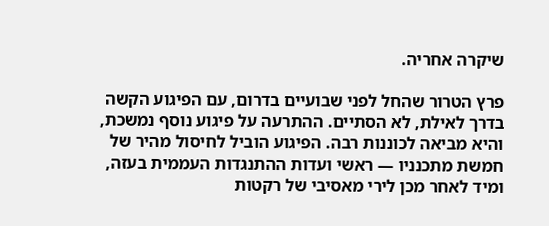שיקרה אחריה.

פרץ הטרור שהחל לפני שבועיים בדרום, עם הפיגוע הקשה בדרך לאילת, לא הסתיים. ההתרעה על פיגוע נוסף נמשכת, והיא מביאה לכוננות רבה. הפיגוע הוביל לחיסול מהיר של חמשת מתכנניו — ראשי ועדות ההתנגדות העממית בעזה, ומיד לאחר מכן לירי מאסיבי של רקטות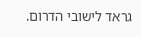גראד לישובי הדרום.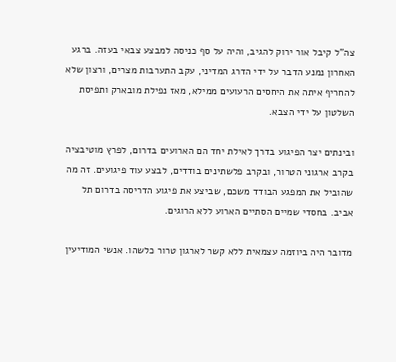צה"ל קיבל אור ירוק להגיב, והיה על סף כניסה למבצע צבאי בעזה. ברגע האחרון נמנע הדבר על ידי הדרג המדיני, עקב התערבות מצרים, ורצון שלא להחריף איתה את היחסים הרעועים ממילא, מאז נפילת מובארק ותפיסת השלטון על ידי הצבא.

ובינתים יצר הפיגוע בדרך לאילת יחד הם הארועים בדרום, לפרץ מוטיבציה בקרב ארגוני הטרור, ובקרב פלשתינים בודדים, לבצע עוד פיגועים. זה מה שהוביל את המפגע הבודד משכם, שביצע את פיגוע הדריסה בדרום תל אביב. בחסדי שמיים הסתיים הארוע ללא הרוגים.

מדובר היה ביוזמה עצמאית ללא קשר לארגון טרור כלשהו. אנשי המודיעין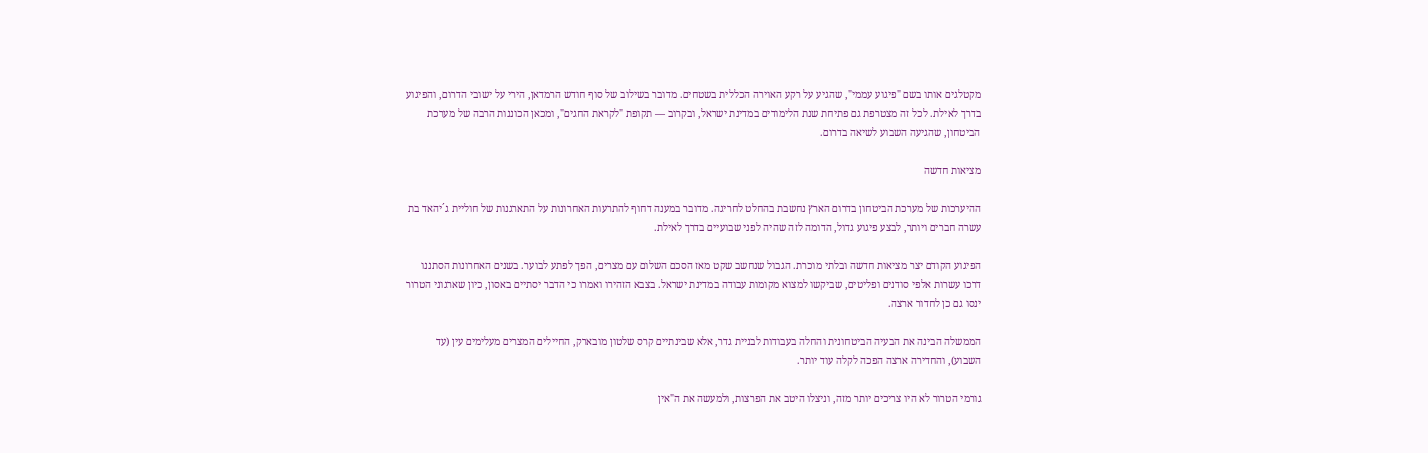מקטלגים אותו בשם "פיגוע עממי", שהגיע על רקע האוירה הכללית בשטחים. מדובר בשילוב של סוף חודש הרמדאן, הירי על ישובי הדרום, והפיגוע בדרך לאילת. לכל זה מצטרפת גם פתיחת שנת הלימודים במדינת ישראל, ובקרוב — תקופת "לקראת החגים", ומכאן הכוננות הרבה של מערכת הביטחון, שהגיעה השבוע לשיאה בדרום.

מציאות חדשה

ההיערכות של מערכת הביטחון בדרום הארץ נחשבת בהחלט לחריגה. מדובר במענה דחוף להתרעות האחרונות על התארגנות של חוליית ג´יהאד בת עשרה חברים ויותר, לבצע פיגוע גדול, הדומה לזה שהיה לפני שבועיים בדרך לאילת.

הפיגוע הקודם יצר מציאות חדשה ובלתי מוכרת. הגבול שנחשב שקט מאז הסכם השלום עם מצרים, הפך לפתע לבוער. בשנים האחרונות הסתננו דרכו עשרות אלפי סודנים ופליטים, שביקשו למצוא מקומות עבודה במדינת ישראל. בצבא הזהירו ואמרו כי הדבר יסתיים באסון, כיון שארגוני הטרור ינסו גם כן לחדור ארצה.

הממשלה הבינה את הבעיה הביטחונית והחלה בעבודות לבניית גדר, אלא שבינתיים קרס שלטון מובארק, החיילים המצרים מעלימים עין (עד השבוע), והחדירה ארצה הפכה לקלה עוד יותר.

גורמי הטרור לא היו צריכים יותר מזה, וניצלו היטב את הפרצות, ולמעשה את ה"אין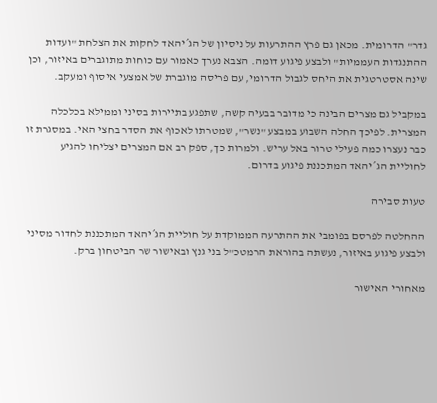גדר" הדרומית. מכאן גם פרץ ההתרעות על ניסיון של הג´יהאד לחקות את הצלחת "ועדות ההתנגדות העממיות" ולבצע פיגוע דומה. הצבא נערך כאמור עם כוחות מתוגברים באיזור, וכן שינה אסטרטגית את היחס לגבול הדרומי, עם פריסה מוגברת של אמצעי איסוף ומעקב.

במקביל גם מצרים הבינה כי מדובר בבעיה קשה, שתפגע בתיירות בסיני וממילא בכלכלה המצרית. לפיכך החלה השבוע במבצע "נשר", שמטרתו לאכוף את הסדר בחצי האי. במסגרת זו כבר נעצרו כמה פעילי טרור באל עריש. ולמרות כך, ספק רב אם המצרים יצליחו להגיע לחוליית הג´יהאד המתכננת פיגוע בדרום.

טעות סבירה

ההחלטה לפרסם בפומבי את ההתרעה הממוקדת על חוליית הג´יהאד המתכננת לחדור מסיני ולבצע פיגוע באיזור, נעשתה בהוראת הרמטכ"ל בני גנץ ובאישור שר הביטחון ברק.

מאחורי האישור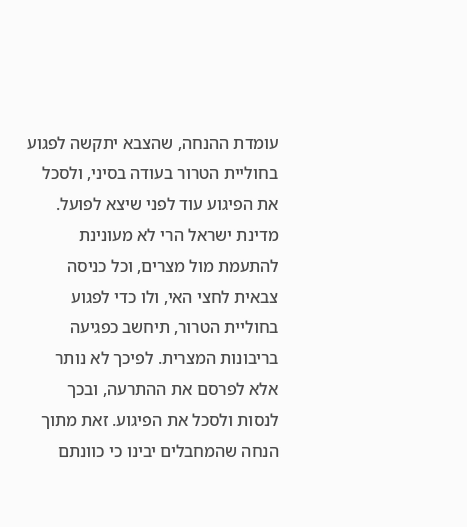עומדת ההנחה, שהצבא יתקשה לפגוע בחוליית הטרור בעודה בסיני, ולסכל את הפיגוע עוד לפני שיצא לפועל. מדינת ישראל הרי לא מעונינת להתעמת מול מצרים, וכל כניסה צבאית לחצי האי, ולו כדי לפגוע בחוליית הטרור, תיחשב כפגיעה בריבונות המצרית. לפיכך לא נותר אלא לפרסם את ההתרעה, ובכך לנסות ולסכל את הפיגוע. זאת מתוך הנחה שהמחבלים יבינו כי כוונתם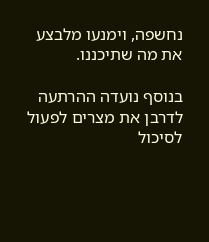נחשפה, וימנעו מלבצע את מה שתיכננו.

בנוסף נועדה ההרתעה לדרבן את מצרים לפעול לסיכול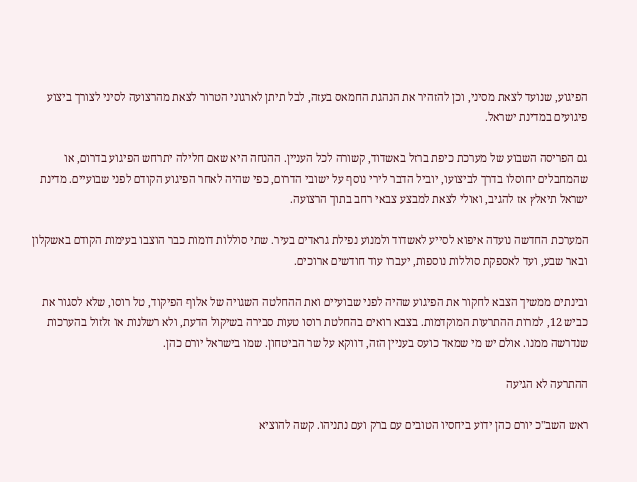הפיגוע, שנועד לצאת מסיני, וכן להזהיר את הנהגת החמאס בעזה, לבל תיתן לארגוני הטרור לצאת מהרצועה לסיני לצורך ביצוע פיגועים במדינת ישראל.

גם הפריסה השבוע של מערכת כיפת ברזל באשדוד, קשורה לכל העניין. ההנחה היא שאם חלילה יתרחש הפיגוע בדרום, או שהמחבלים יחוסלו בדרך לביצועו, יוביל הדבר לירי נוסף על ישובי הדרום, כפי שהיה לאחר הפיגוע הקודם לפני שבועיים. מדינת ישראל תיאלץ אז להגיב, ואולי לצאת למבצע צבאי רחב בתוך הרצועה.

המערכת החדשה נועדה איפוא לסייע לאשדוד ולמנוע נפילת גראדים בעיר. שתי סוללות דומות כבר הוצבו בעימות הקודם באשקלון ובאר שבע, ועד לאספקת סוללות נוספות, יעברו עוד חודשים ארוכים.

ובינתים ממשיך הצבא לחקור את הפיגוע שהיה לפני שבועיים ואת ההחלטה השגויה של אלוף הפיקוד, טל רוסו, שלא לסגור את כביש 12, למרות ההתרעות המוקדמות. בצבא רואים בהחלטת רוסו טעות סבירה בשיקול הדעת, ולא רשלנות או זלזול בהערכות שנדרשה ממנו. אולם יש מי שמאד כועס בעניין הזה, דווקא על שר הביטחון. שמו בישראל יורם כהן.

ההתרעה לא הגיעה

ראש השב"כ יורם כהן ידוע ביחסיו הטובים עם ברק ועם נתניהו. קשה להוציא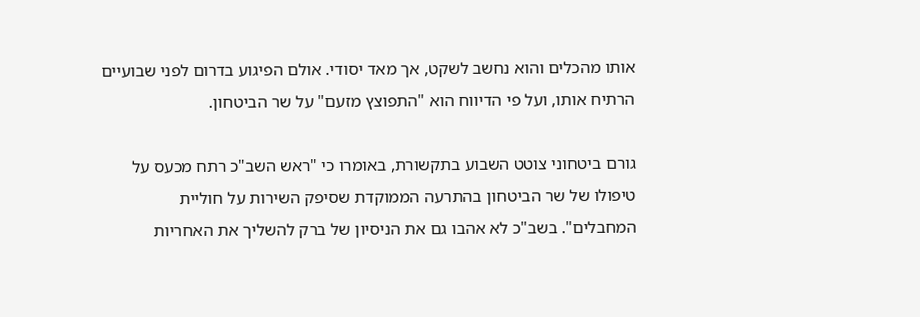אותו מהכלים והוא נחשב לשקט, אך מאד יסודי. אולם הפיגוע בדרום לפני שבועיים הרתיח אותו, ועל פי הדיווח הוא "התפוצץ מזעם" על שר הביטחון.

גורם ביטחוני צוטט השבוע בתקשורת, באומרו כי "ראש השב"כ רתח מכעס על טיפולו של שר הביטחון בהתרעה הממוקדת שסיפק השירות על חוליית המחבלים". בשב"כ לא אהבו גם את הניסיון של ברק להשליך את האחריות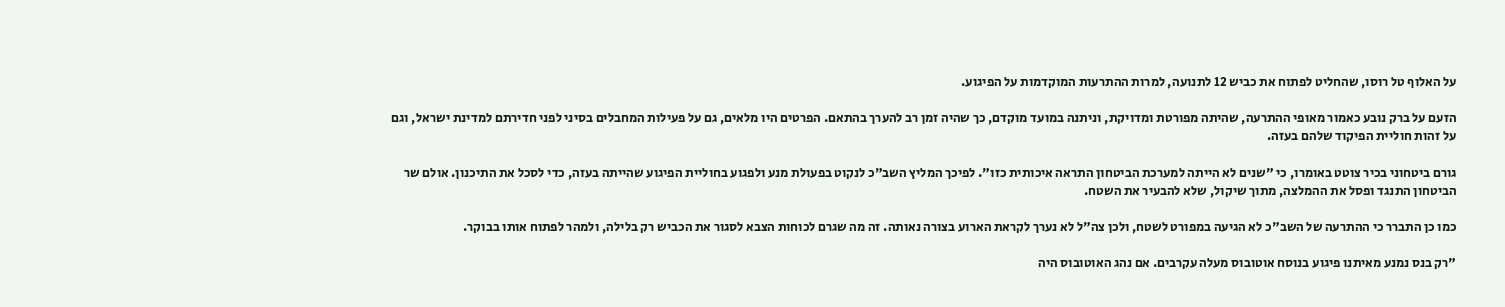על האלוף טל רוסו, שהחליט לפתוח את כביש 12 לתנועה, למרות ההתרעות המוקדמות על הפיגוע.

הזעם על ברק נובע כאמור מאופי ההתרעה, שהיתה מפורטת ומדויקת, וניתנה במועד מוקדם, כך שהיה זמן רב להערך בהתאם. הפרטים היו מלאים, גם על פעילות המחבלים בסיני לפני חדירתם למדינת ישראל, וגם על זהות חוליית הפיקוד שלהם בעזה.

גורם ביטחוני בכיר צוטט באומרו, כי "שנים לא הייתה למערכת הביטחון התראה איכותית כזו". לפיכך המליץ השב"כ לנקוט בפעולת מנע ולפגוע בחוליית הפיגוע שהייתה בעזה, כדי לסכל את התיכנון. אולם שר הביטחון התנגד ופסל את ההמלצה, מתוך שיקול, שלא להבעיר את השטח.

כמו כן התברר כי ההתרעה של השב"כ לא הגיעה במפורט לשטח, ולכן צה"ל לא נערך לקראת הארוע בצורה נאותה. זה מה שגרם לכוחות הצבא לסגור את הכביש רק בלילה, ולמהר לפתוח אותו בבוקר.

"רק בנס נמנע מאיתנו פיגוע בנוסח אוטובוס מעלה עקרבים. אם נהג האוטובוס היה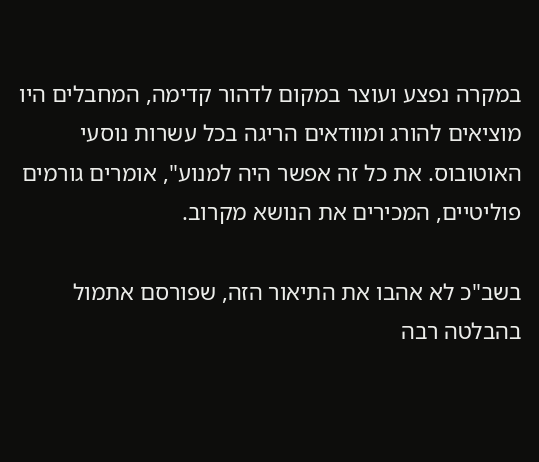במקרה נפצע ועוצר במקום לדהור קדימה, המחבלים היו מוציאים להורג ומוודאים הריגה בכל עשרות נוסעי האוטובוס. את כל זה אפשר היה למנוע", אומרים גורמים פוליטיים, המכירים את הנושא מקרוב.

בשב"כ לא אהבו את התיאור הזה, שפורסם אתמול בהבלטה רבה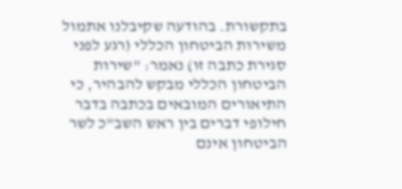בתקשורת. בהודעה שקיבלנו אתמול משירות הביטחון הכללי (רגע לפני סגירת כתבה זו) נאמר: "שירות הביטחון הכללי מבקש להבהיר, כי התיאורים המובאים בכתבה בדבר חילופי דברים בין ראש השב"כ לשר הביטחון אינם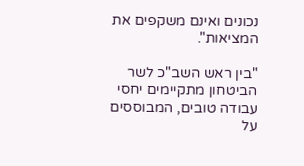נכונים ואינם משקפים את המציאות".

"בין ראש השב"כ לשר הביטחון מתקיימים יחסי עבודה טובים, המבוססים על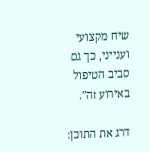שיח מקצועי וענייני, כך גם סביב הטיפול באירוע זה".

דרג את התוכן: